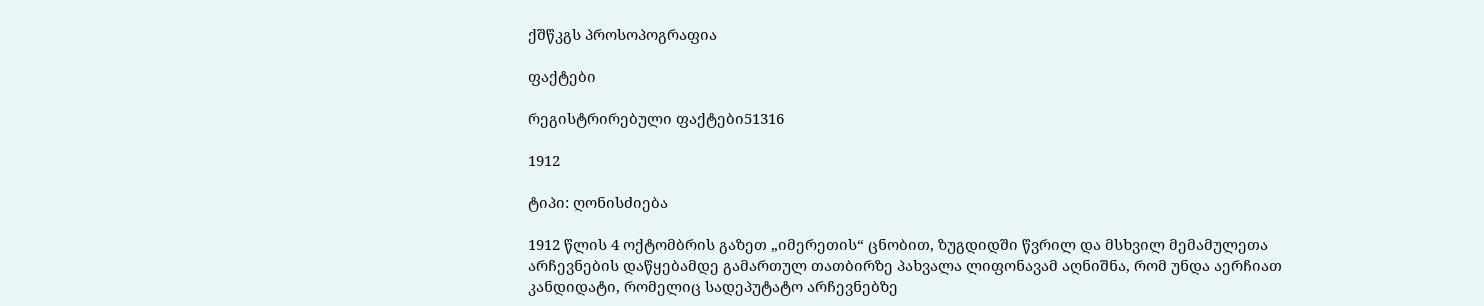ქშწკგს პროსოპოგრაფია

ფაქტები

რეგისტრირებული ფაქტები51316

1912

ტიპი: ღონისძიება

1912 წლის 4 ოქტომბრის გაზეთ „იმერეთის“ ცნობით, ზუგდიდში წვრილ და მსხვილ მემამულეთა არჩევნების დაწყებამდე გამართულ თათბირზე პახვალა ლიფონავამ აღნიშნა, რომ უნდა აერჩიათ კანდიდატი, რომელიც სადეპუტატო არჩევნებზე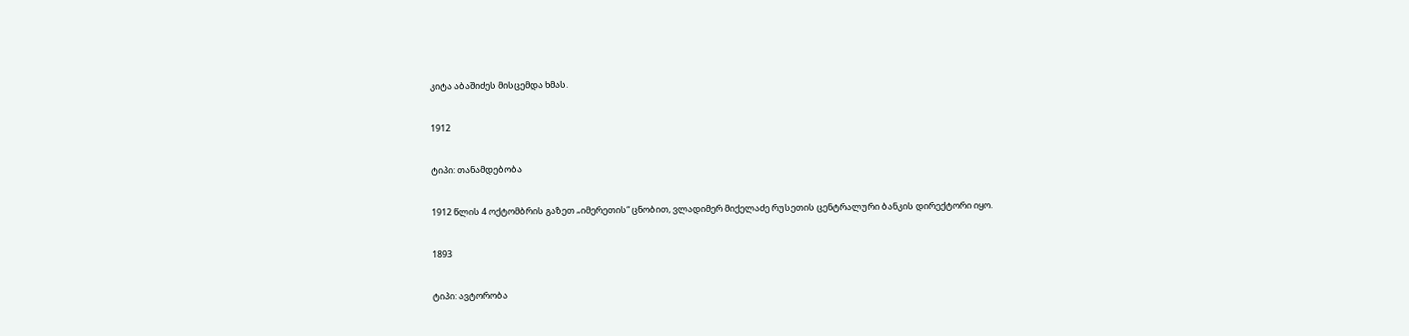კიტა აბაშიძეს მისცემდა ხმას.

1912

ტიპი: თანამდებობა

1912 წლის 4 ოქტომბრის გაზეთ „იმერეთის“ ცნობით, ვლადიმერ მიქელაძე რუსეთის ცენტრალური ბანკის დირექტორი იყო.

1893

ტიპი: ავტორობა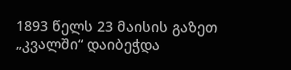1893 წელს 23 მაისის გაზეთ „კვალში“ დაიბეჭდა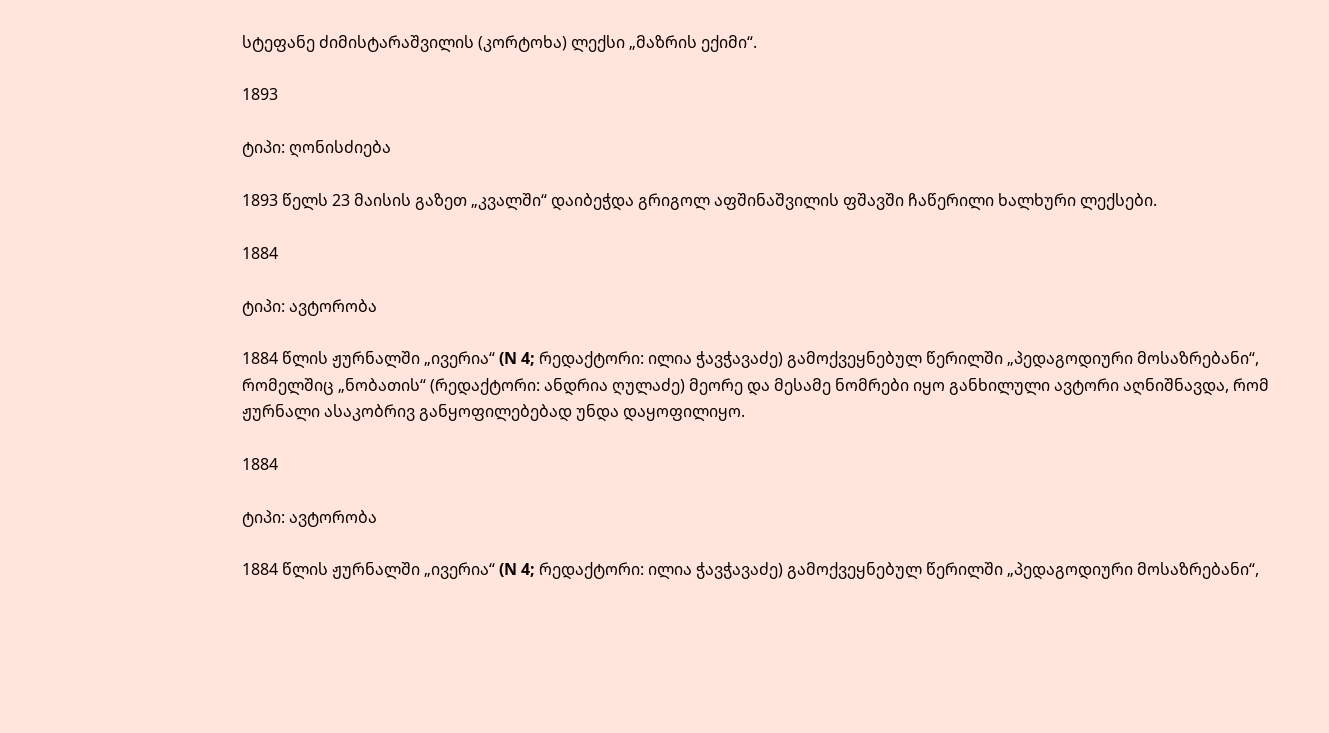სტეფანე ძიმისტარაშვილის (კორტოხა) ლექსი „მაზრის ექიმი“.

1893

ტიპი: ღონისძიება

1893 წელს 23 მაისის გაზეთ „კვალში“ დაიბეჭდა გრიგოლ აფშინაშვილის ფშავში ჩაწერილი ხალხური ლექსები.

1884

ტიპი: ავტორობა

1884 წლის ჟურნალში „ივერია“ (N 4; რედაქტორი: ილია ჭავჭავაძე) გამოქვეყნებულ წერილში „პედაგოდიური მოსაზრებანი“, რომელშიც „ნობათის“ (რედაქტორი: ანდრია ღულაძე) მეორე და მესამე ნომრები იყო განხილული ავტორი აღნიშნავდა, რომ ჟურნალი ასაკობრივ განყოფილებებად უნდა დაყოფილიყო.

1884

ტიპი: ავტორობა

1884 წლის ჟურნალში „ივერია“ (N 4; რედაქტორი: ილია ჭავჭავაძე) გამოქვეყნებულ წერილში „პედაგოდიური მოსაზრებანი“,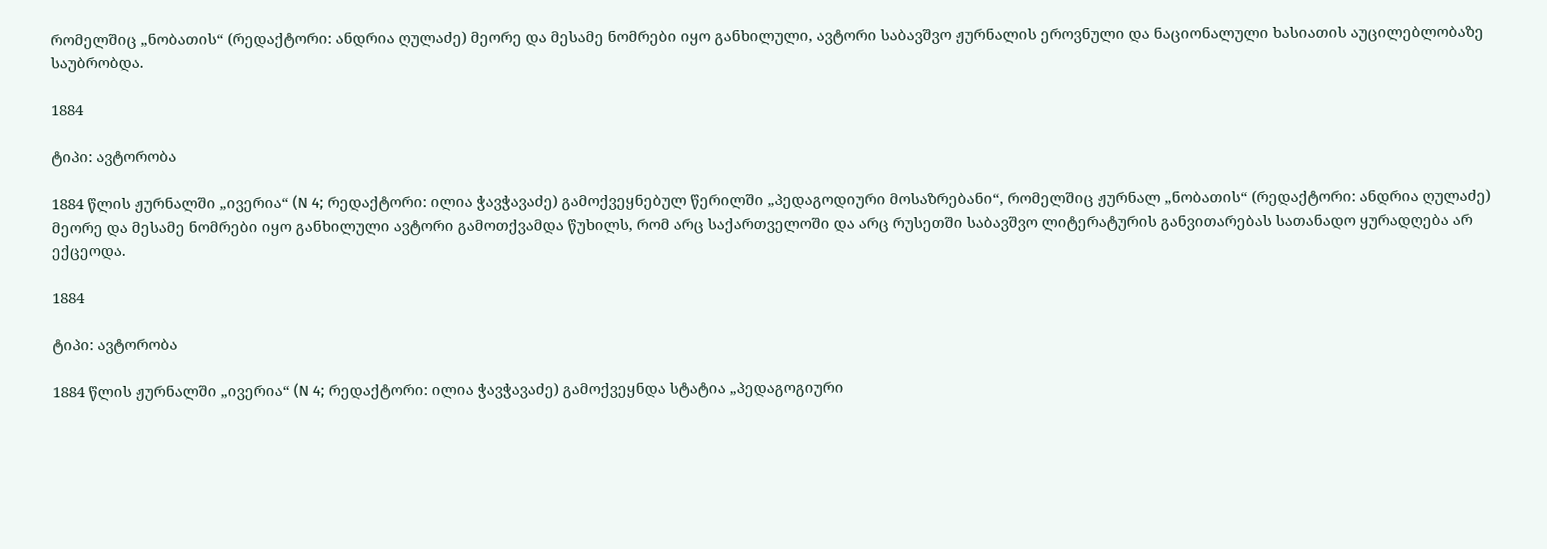რომელშიც „ნობათის“ (რედაქტორი: ანდრია ღულაძე) მეორე და მესამე ნომრები იყო განხილული, ავტორი საბავშვო ჟურნალის ეროვნული და ნაციონალული ხასიათის აუცილებლობაზე საუბრობდა.

1884

ტიპი: ავტორობა

1884 წლის ჟურნალში „ივერია“ (N 4; რედაქტორი: ილია ჭავჭავაძე) გამოქვეყნებულ წერილში „პედაგოდიური მოსაზრებანი“, რომელშიც ჟურნალ „ნობათის“ (რედაქტორი: ანდრია ღულაძე) მეორე და მესამე ნომრები იყო განხილული ავტორი გამოთქვამდა წუხილს, რომ არც საქართველოში და არც რუსეთში საბავშვო ლიტერატურის განვითარებას სათანადო ყურადღება არ ექცეოდა.

1884

ტიპი: ავტორობა

1884 წლის ჟურნალში „ივერია“ (N 4; რედაქტორი: ილია ჭავჭავაძე) გამოქვეყნდა სტატია „პედაგოგიური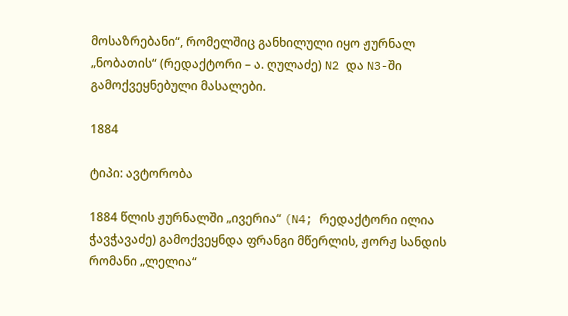მოსაზრებანი“, რომელშიც განხილული იყო ჟურნალ „ნობათის“ (რედაქტორი – ა. ღულაძე) N2 და N3-ში გამოქვეყნებული მასალები.

1884

ტიპი: ავტორობა

1884 წლის ჟურნალში „ივერია“ (N4; რედაქტორი ილია ჭავჭავაძე) გამოქვეყნდა ფრანგი მწერლის, ჟორჟ სანდის რომანი „ლელია“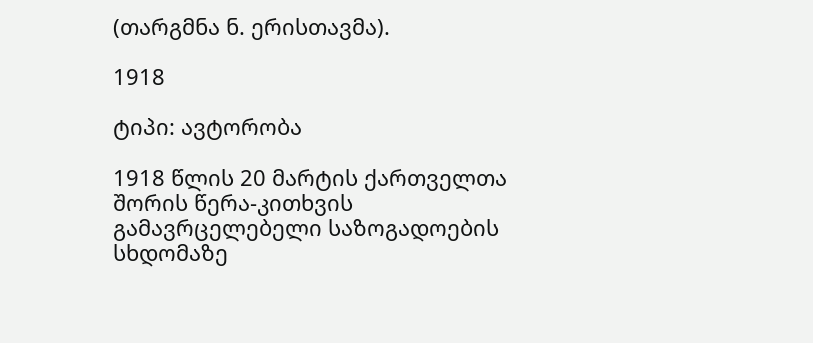(თარგმნა ნ. ერისთავმა).

1918

ტიპი: ავტორობა

1918 წლის 20 მარტის ქართველთა შორის წერა-კითხვის გამავრცელებელი საზოგადოების სხდომაზე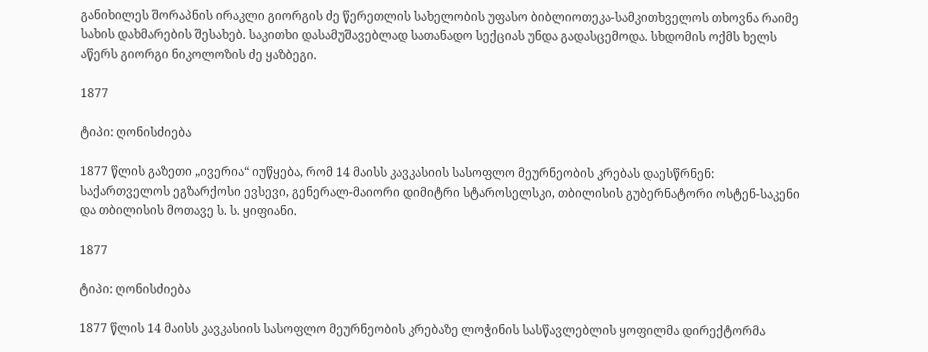განიხილეს შორაპნის ირაკლი გიორგის ძე წერეთლის სახელობის უფასო ბიბლიოთეკა-სამკითხველოს თხოვნა რაიმე სახის დახმარების შესახებ. საკითხი დასამუშავებლად სათანადო სექციას უნდა გადასცემოდა. სხდომის ოქმს ხელს აწერს გიორგი ნიკოლოზის ძე ყაზბეგი.

1877

ტიპი: ღონისძიება

1877 წლის გაზეთი „ივერია“ იუწყება, რომ 14 მაისს კავკასიის სასოფლო მეურნეობის კრებას დაესწრნენ: საქართველოს ეგზარქოსი ევსევი, გენერალ-მაიორი დიმიტრი სტაროსელსკი, თბილისის გუბერნატორი ოსტენ-საკენი და თბილისის მოთავე ს. ს. ყიფიანი.

1877

ტიპი: ღონისძიება

1877 წლის 14 მაისს კავკასიის სასოფლო მეურნეობის კრებაზე ლოჭინის სასწავლებლის ყოფილმა დირექტორმა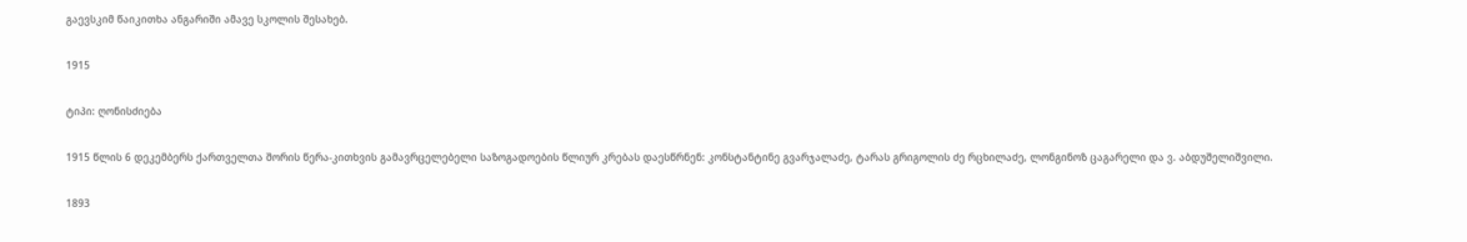გაევსკიმ წაიკითხა ანგარიში ამავე სკოლის შესახებ.

1915

ტიპი: ღონისძიება

1915 წლის 6 დეკემბერს ქართველთა შორის წერა-კითხვის გამავრცელებელი საზოგადოების წლიურ კრებას დაესწრნენ: კონსტანტინე გვარჯალაძე, ტარას გრიგოლის ძე რცხილაძე, ლონგინოზ ცაგარელი და ვ. აბდუშელიშვილი.

1893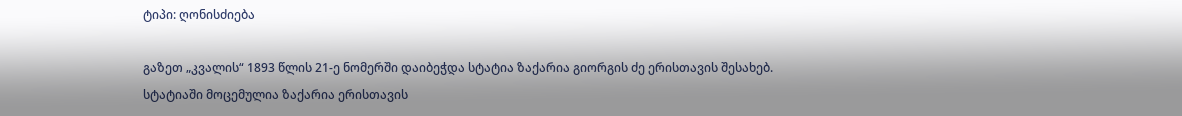ტიპი: ღონისძიება

გაზეთ „კვალის“ 1893 წლის 21-ე ნომერში დაიბეჭდა სტატია ზაქარია გიორგის ძე ერისთავის შესახებ. სტატიაში მოცემულია ზაქარია ერისთავის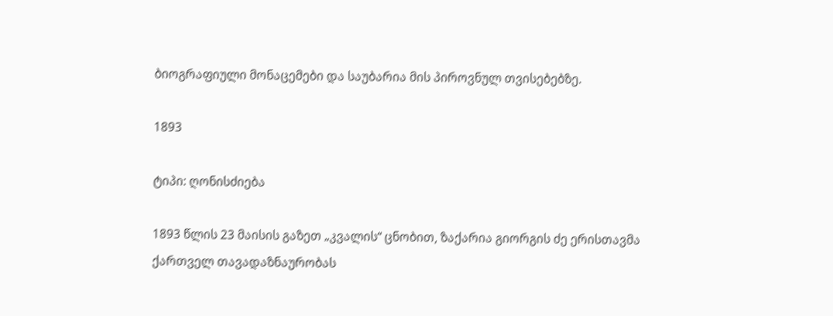ბიოგრაფიული მონაცემები და საუბარია მის პიროვნულ თვისებებზე.

1893

ტიპი: ღონისძიება

1893 წლის 23 მაისის გაზეთ „კვალის“ ცნობით, ზაქარია გიორგის ძე ერისთავმა ქართველ თავადაზნაურობას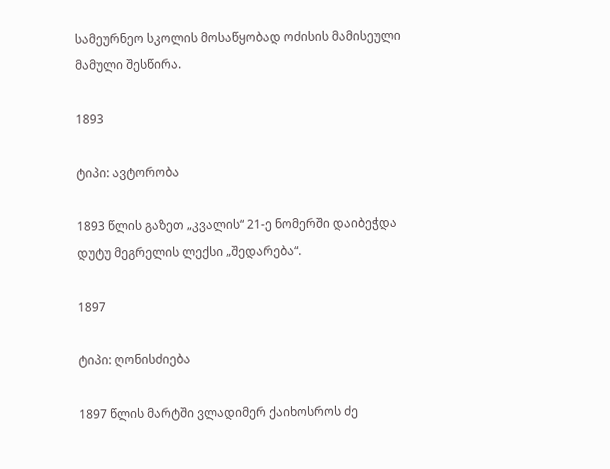სამეურნეო სკოლის მოსაწყობად ოძისის მამისეული მამული შესწირა.

1893

ტიპი: ავტორობა

1893 წლის გაზეთ „კვალის“ 21-ე ნომერში დაიბეჭდა დუტუ მეგრელის ლექსი „შედარება“.

1897

ტიპი: ღონისძიება

1897 წლის მარტში ვლადიმერ ქაიხოსროს ძე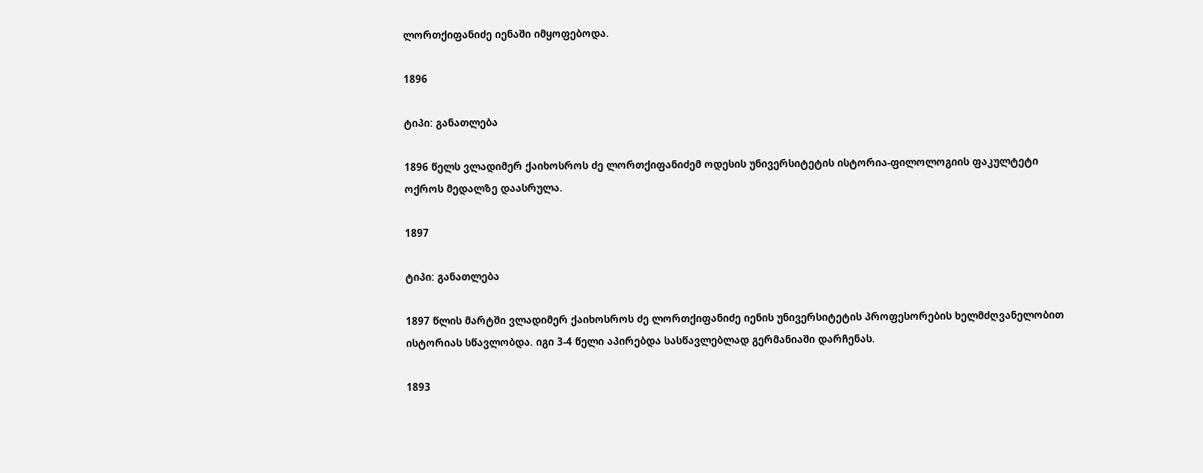ლორთქიფანიძე იენაში იმყოფებოდა.

1896

ტიპი: განათლება

1896 წელს ვლადიმერ ქაიხოსროს ძე ლორთქიფანიძემ ოდესის უნივერსიტეტის ისტორია-ფილოლოგიის ფაკულტეტი ოქროს მედალზე დაასრულა.

1897

ტიპი: განათლება

1897 წლის მარტში ვლადიმერ ქაიხოსროს ძე ლორთქიფანიძე იენის უნივერსიტეტის პროფესორების ხელმძღვანელობით ისტორიას სწავლობდა. იგი 3-4 წელი აპირებდა სასწავლებლად გერმანიაში დარჩენას.

1893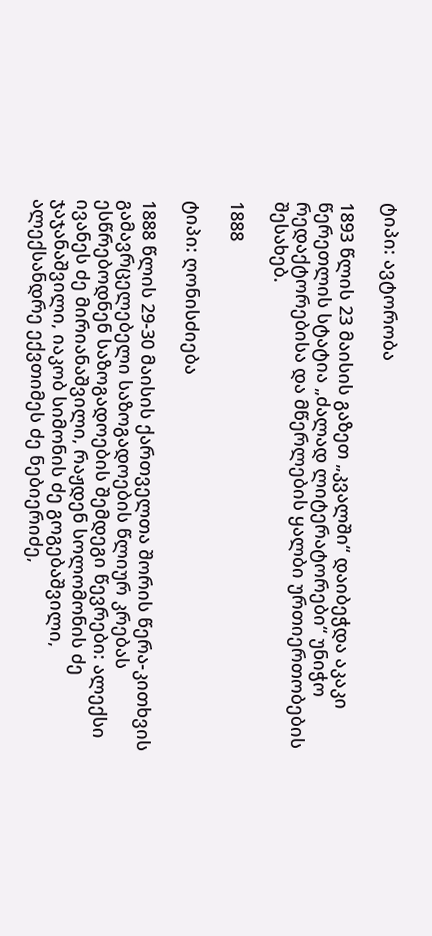ტიპი: ავტორობა

1893 წლის 23 მაისის გაზეთ „კვალში“ დაიბეჭდა აკაკი წერეთლის სტატია „ძალად ლიტერატორები“ უნიჭო რედაქტორებისა და მწერლების ყალბი ურთიერთობების შესახებ.

1888

ტიპი: ღონისძიება

1888 წლის 29-30 მაისის ქართველთა შორის წერა-კითხვის გამავრცელებელი საზოგადოების წლიურ კრებას ესწრებოდნენ საზოგადოების შემდეგი წევრები: ალექსი ივანეს ძე მირიანაშვილი, რაჟდენ სოლომონის ძე ჯაჯანაშვილი, იაკობ სიმონის ძე გოგებაშვილი, ალექსანდრე ექვთიმეს ძე ნებიერიძე,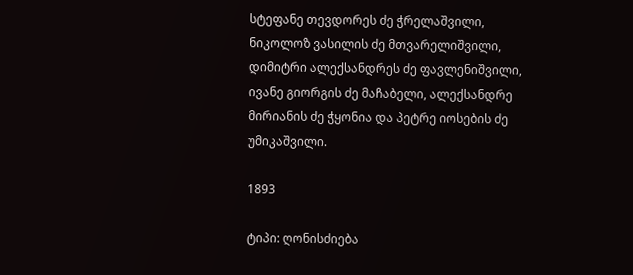სტეფანე თევდორეს ძე ჭრელაშვილი, ნიკოლოზ ვასილის ძე მთვარელიშვილი, დიმიტრი ალექსანდრეს ძე ფავლენიშვილი, ივანე გიორგის ძე მაჩაბელი, ალექსანდრე მირიანის ძე ჭყონია და პეტრე იოსების ძე უმიკაშვილი.

1893

ტიპი: ღონისძიება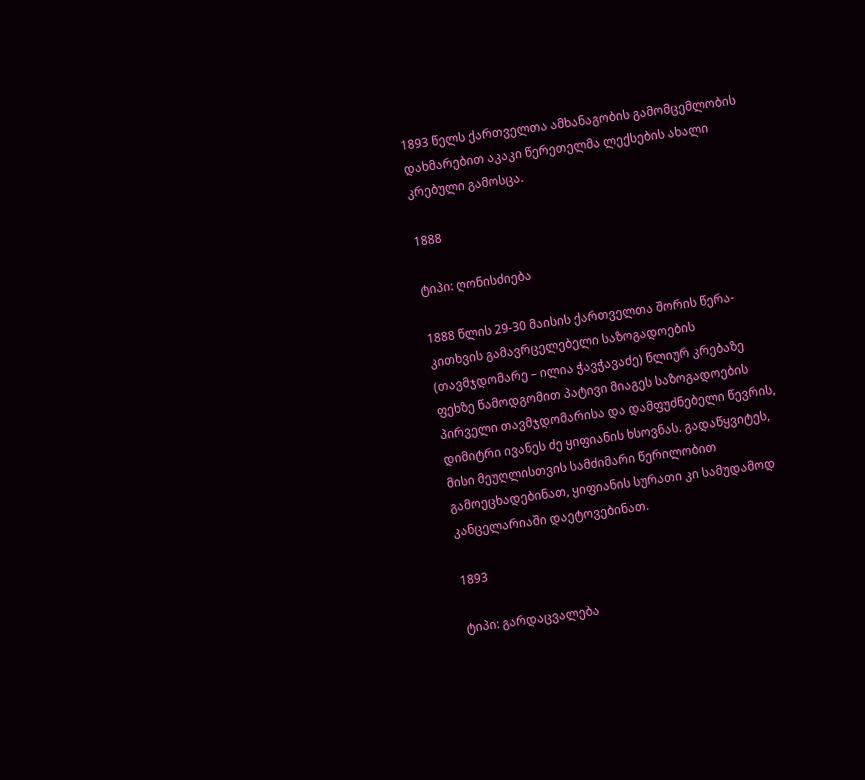1893 წელს ქართველთა ამხანაგობის გამომცემლობის დახმარებით აკაკი წერეთელმა ლექსების ახალი კრებული გამოსცა.

1888

ტიპი: ღონისძიება

1888 წლის 29-30 მაისის ქართველთა შორის წერა-კითხვის გამავრცელებელი საზოგადოების (თავმჯდომარე – ილია ჭავჭავაძე) წლიურ კრებაზე ფეხზე წამოდგომით პატივი მიაგეს საზოგადოების პირველი თავმჯდომარისა და დამფუძნებელი წევრის, დიმიტრი ივანეს ძე ყიფიანის ხსოვნას. გადაწყვიტეს, მისი მეუღლისთვის სამძიმარი წერილობით გამოეცხადებინათ, ყიფიანის სურათი კი სამუდამოდ კანცელარიაში დაეტოვებინათ.

1893

ტიპი: გარდაცვალება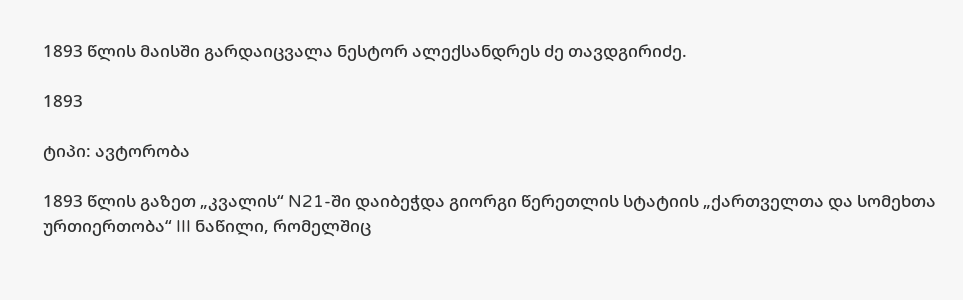1893 წლის მაისში გარდაიცვალა ნესტორ ალექსანდრეს ძე თავდგირიძე.

1893

ტიპი: ავტორობა

1893 წლის გაზეთ „კვალის“ N21-ში დაიბეჭდა გიორგი წერეთლის სტატიის „ქართველთა და სომეხთა ურთიერთობა“ III ნაწილი, რომელშიც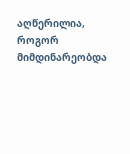აღწერილია, როგორ მიმდინარეობდა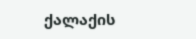ქალაქის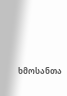ხმოსანთა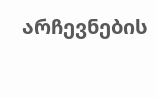არჩევნების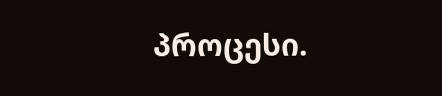პროცესი.